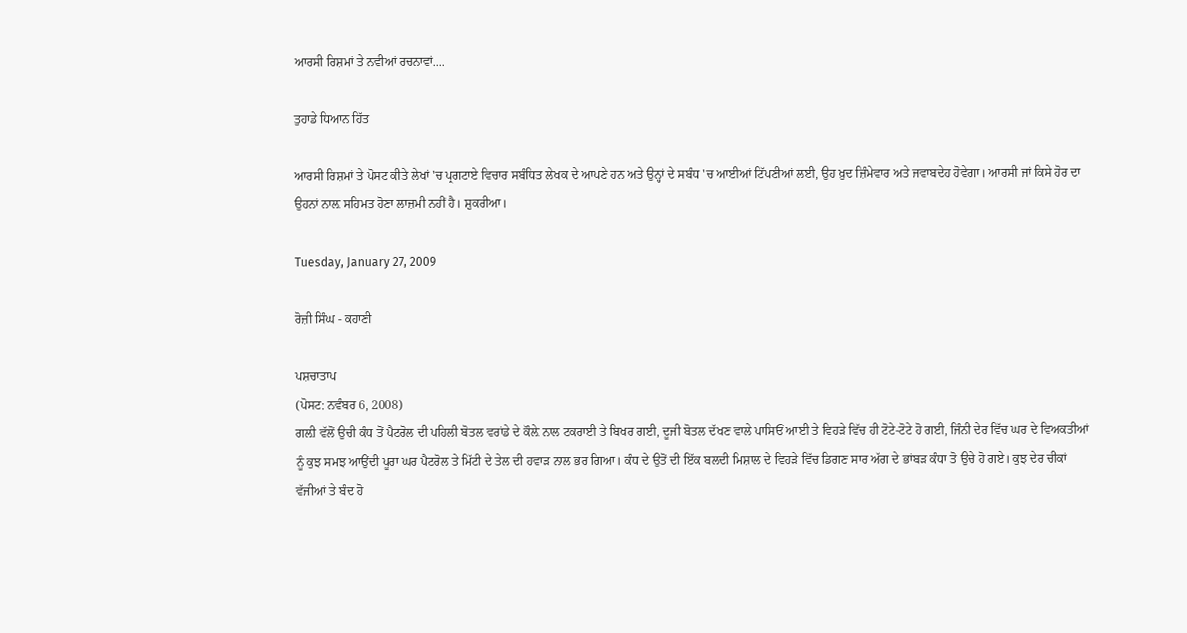ਆਰਸੀ ਰਿਸ਼ਮਾਂ ਤੇ ਨਵੀਆਂ ਰਚਨਾਵਾਂ....

ਤੁਹਾਡੇ ਧਿਆਨ ਹਿੱਤ

ਆਰਸੀ ਰਿਸ਼ਮਾਂ ਤੇ ਪੋਸਟ ਕੀਤੇ ਲੇਖਾਂ 'ਚ ਪ੍ਰਗਟਾਏ ਵਿਚਾਰ ਸਬੰਧਿਤ ਲੇਖਕ ਦੇ ਆਪਣੇ ਹਨ ਅਤੇ ਉਨ੍ਹਾਂ ਦੇ ਸਬੰਧ 'ਚ ਆਈਆਂ ਟਿੱਪਣੀਆਂ ਲਈ, ਉਹ ਖ਼ੁਦ ਜ਼ਿੰਮੇਵਾਰ ਅਤੇ ਜਵਾਬਦੇਹ ਹੋਵੇਗਾ। ਆਰਸੀ ਜਾਂ ਕਿਸੇ ਹੋਰ ਦਾ ਉਹਨਾਂ ਨਾਲ਼ ਸਹਿਮਤ ਹੋਣਾ ਲਾਜ਼ਮੀ ਨਹੀਂ ਹੈ। ਸ਼ੁਕਰੀਆ।

Tuesday, January 27, 2009

ਰੋਜ਼ੀ ਸਿੰਘ - ਕਹਾਣੀ

ਪਸ਼ਚਾਤਾਪ
(ਪੋਸਟ: ਨਵੰਬਰ 6, 2008)
ਗਲ਼ੀ ਵੱਲੋਂ ਉਚੀ ਕੰਧ ਤੋਂ ਪੈਟਰੋਲ ਦੀ ਪਹਿਲੀ ਬੋਤਲ ਵਰਾਂਡੇ ਦੇ ਕੌਲ਼ੇ ਨਾਲ ਟਕਰਾਈ ਤੇ ਬਿਖਰ ਗਈ, ਦੂਜੀ ਬੋਤਲ ਦੱਖਣ ਵਾਲੇ ਪਾਸਿਓਂ ਆਈ ਤੇ ਵਿਹੜੇ ਵਿੱਚ ਹੀ ਟੋਟੇ-ਟੋਟੇ ਹੋ ਗਈ, ਜਿੰਨੀ ਦੇਰ ਵਿੱਚ ਘਰ ਦੇ ਵਿਅਕਤੀਆਂ ਨੂੰ ਕੁਝ ਸਮਝ ਆਉਂਦੀ ਪੂਰਾ ਘਰ ਪੈਟਰੋਲ ਤੇ ਮਿੱਟੀ ਦੇ ਤੇਲ ਦੀ ਹਵਾੜ ਨਾਲ ਭਰ ਗਿਆ। ਕੰਧ ਦੇ ਉਤੋਂ ਦੀ ਇੱਕ ਬਲਦੀ ਮਿਸ਼ਾਲ ਦੇ ਵਿਹੜੇ ਵਿੱਚ ਡਿਗਣ ਸਾਰ ਅੱਗ ਦੇ ਭਾਂਬੜ ਕੰਧਾ ਤੋ ਉਚੇ ਹੋ ਗਏ। ਕੁਝ ਦੇਰ ਚੀਕਾਂ ਵੱਜੀਆਂ ਤੇ ਬੰਦ ਹੋ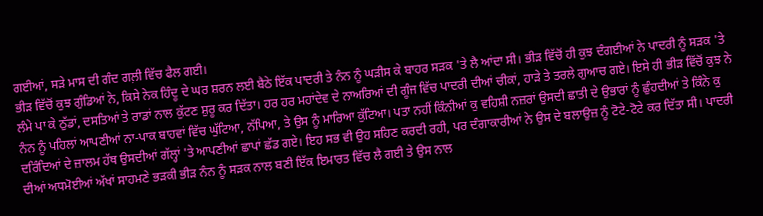ਗਈਆਂ, ਸੜੇ ਮਾਸ ਦੀ ਗੰਦ ਗਲ਼ੀ ਵਿੱਚ ਫੈਲ ਗਈ।
ਭੀੜ ਵਿੱਚੋਂ ਕੁਝ ਗੁੰਡਿਆਂ ਨੇ, ਕਿਸੇ ਨੇਕ ਹਿੰਦੂ ਦੇ ਘਰ ਸ਼ਰਨ ਲਈ ਬੈਠੇ ਇੱਕ ਪਾਦਰੀ ਤੇ ਨੰਨ ਨੂੰ ਘੜੀਸ ਕੇ ਬਾਹਰ ਸੜਕ 'ਤੇ ਲੈ ਆਂਦਾ ਸੀ। ਭੀੜ ਵਿੱਚੋਂ ਹੀ ਕੁਝ ਦੰਗਈਆਂ ਨੇ ਪਾਦਰੀ ਨੂੰ ਸੜਕ 'ਤੇ ਲੰਮੇ ਪਾ ਕੇ ਠੁੱਡਾਂ, ਦਸਤਿਆਂ ਤੇ ਰਾਡਾਂ ਨਾਲ ਕੁੱਟਣ ਸ਼ੁਰੂ ਕਰ ਦਿੱਤਾ। ਹਰ ਹਰ ਮਹਾਂਦੇਵ ਦੇ ਨਾਅਰਿਆਂ ਦੀ ਗੂੰਜ ਵਿੱਚ ਪਾਦਰੀ ਦੀਆਂ ਚੀਕਾਂ, ਹਾੜੇ ਤੇ ਤਰਲੇ ਗੁਆਚ ਗਏ। ਇਸੇ ਹੀ ਭੀੜ ਵਿੱਚੋਂ ਕੁਝ ਨੇ ਨੰਨ ਨੂੰ ਪਹਿਲਾਂ ਆਪਣੀਆਂ ਨਾ-ਪਾਕ ਬਾਹਵਾਂ ਵਿੱਚ ਘੁੱਟਿਆ, ਨੱਪਿਆ, ਤੇ ਉਸ ਨੂੰ ਮਾਰਿਆ ਕੁੱਟਿਆ। ਪਤਾ ਨਹੀਂ ਕਿੰਨੀਆਂ ਕੁ ਵਹਿਸ਼ੀ ਨਜ਼ਰਾਂ ਉਸਦੀ ਛਾਤੀ ਦੇ ਉਭਾਰਾਂ ਨੂੰ ਛੁੰਹਦੀਆਂ ਤੇ ਕਿੰਨੇ ਕੁ ਦਰਿੰਦਿਆਂ ਦੇ ਜ਼ਾਲਮ ਹੱਥ ਉਸਦੀਆਂ ਗੱਲ੍ਹਾਂ 'ਤੇ ਆਪਣੀਆਂ ਛਾਪਾਂ ਛੱਡ ਗਏ। ਇਹ ਸਭ ਵੀ ਉਹ ਸਹਿਣ ਕਰਦੀ ਰਹੀ, ਪਰ ਦੰਗਾਕਾਰੀਆਂ ਨੇ ਉਸ ਦੇ ਬਲਾਉਜ਼ ਨੂੰ ਟੋਟੇ-ਟੋਟੇ ਕਰ ਦਿੱਤਾ ਸੀ। ਪਾਦਰੀ ਦੀਆਂ ਅਧਮੋਈਆਂ ਅੱਖਾਂ ਸਾਹਮਣੇ ਭੜਕੀ ਭੀੜ ਨੰਨ ਨੂੰ ਸੜਕ ਨਾਲ ਬਣੀ ਇੱਕ ਇਮਾਰਤ ਵਿੱਚ ਲੈ ਗਈ ਤੇ ਉਸ ਨਾਲ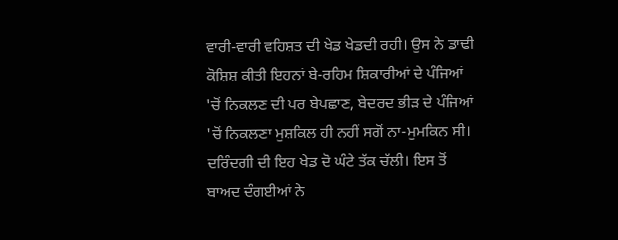ਵਾਰੀ-ਵਾਰੀ ਵਹਿਸ਼ਤ ਦੀ ਖੇਡ ਖੇਡਦੀ ਰਹੀ। ਉਸ ਨੇ ਡਾਢੀ ਕੋਸ਼ਿਸ਼ ਕੀਤੀ ਇਹਨਾਂ ਬੇ-ਰਹਿਮ ਸ਼ਿਕਾਰੀਆਂ ਦੇ ਪੰਜਿਆਂ 'ਚੋਂ ਨਿਕਲਣ ਦੀ ਪਰ ਬੇਪਛਾਣ, ਬੇਦਰਦ ਭੀੜ ਦੇ ਪੰਜਿਆਂ 'ਚੋਂ ਨਿਕਲਣਾ ਮੁਸ਼ਕਿਲ ਹੀ ਨਹੀਂ ਸਗੋਂ ਨਾ-ਮੁਮਕਿਨ ਸੀ। ਦਰਿੰਦਗੀ ਦੀ ਇਹ ਖੇਡ ਦੋ ਘੰਟੇ ਤੱਕ ਚੱਲੀ। ਇਸ ਤੋਂ ਬਾਅਦ ਦੰਗਈਆਂ ਨੇ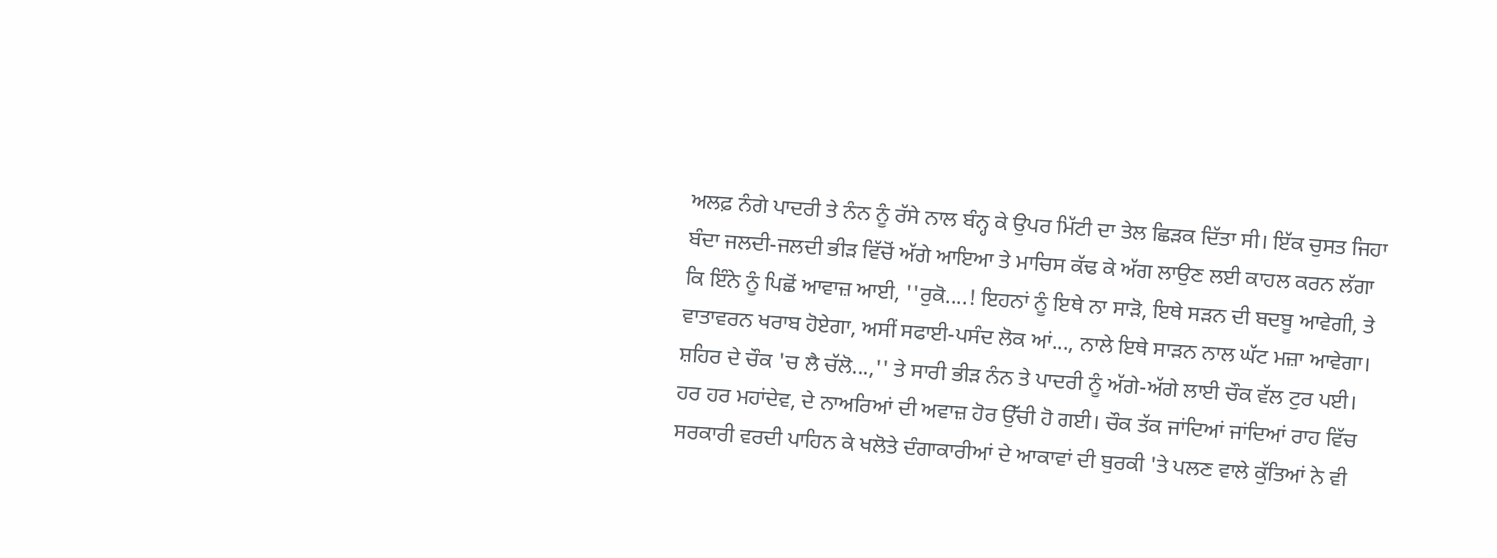ਅਲਫ਼ ਨੰਗੇ ਪਾਦਰੀ ਤੇ ਨੰਨ ਨੂੰ ਰੱਸੇ ਨਾਲ ਬੰਨ੍ਹ ਕੇ ਉਪਰ ਮਿੱਟੀ ਦਾ ਤੇਲ ਛਿੜਕ ਦਿੱਤਾ ਸੀ। ਇੱਕ ਚੁਸਤ ਜਿਹਾ ਬੰਦਾ ਜਲਦੀ-ਜਲਦੀ ਭੀੜ ਵਿੱਚੋਂ ਅੱਗੇ ਆਇਆ ਤੇ ਮਾਚਿਸ ਕੱਢ ਕੇ ਅੱਗ ਲਾਉਣ ਲਈ ਕਾਹਲ ਕਰਨ ਲੱਗਾ ਕਿ ਇੰਨੇ ਨੂੰ ਪਿਛੋਂ ਆਵਾਜ਼ ਆਈ, ''ਰੁਕੋ....! ਇਹਨਾਂ ਨੂੰ ਇਥੇ ਨਾ ਸਾੜੋ, ਇਥੇ ਸੜਨ ਦੀ ਬਦਬੂ ਆਵੇਗੀ, ਤੇ ਵਾਤਾਵਰਨ ਖਰਾਬ ਹੋਏਗਾ, ਅਸੀਂ ਸਫਾਈ-ਪਸੰਦ ਲੋਕ ਆਂ..., ਨਾਲੇ ਇਥੇ ਸਾੜਨ ਨਾਲ ਘੱਟ ਮਜ਼ਾ ਆਵੇਗਾ। ਸ਼ਹਿਰ ਦੇ ਚੌਕ 'ਚ ਲੈ ਚੱਲੋ...,'' ਤੇ ਸਾਰੀ ਭੀੜ ਨੰਨ ਤੇ ਪਾਦਰੀ ਨੂੰ ਅੱਗੇ-ਅੱਗੇ ਲਾਈ ਚੌਕ ਵੱਲ ਟੁਰ ਪਈ। ਹਰ ਹਰ ਮਹਾਂਦੇਵ, ਦੇ ਨਾਅਰਿਆਂ ਦੀ ਅਵਾਜ਼ ਹੋਰ ਉੱਚੀ ਹੋ ਗਈ। ਚੌਕ ਤੱਕ ਜਾਂਦਿਆਂ ਜਾਂਦਿਆਂ ਰਾਹ ਵਿੱਚ ਸਰਕਾਰੀ ਵਰਦੀ ਪਾਹਿਨ ਕੇ ਖਲੋਤੇ ਦੰਗਾਕਾਰੀਆਂ ਦੇ ਆਕਾਵਾਂ ਦੀ ਬੁਰਕੀ 'ਤੇ ਪਲਣ ਵਾਲੇ ਕੁੱਤਿਆਂ ਨੇ ਵੀ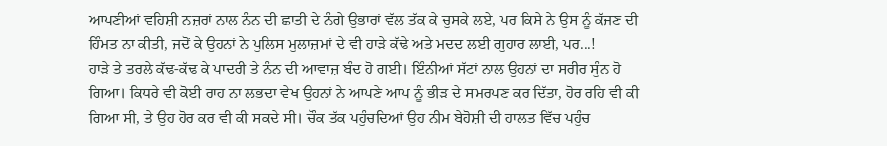ਆਪਣੀਆਂ ਵਹਿਸ਼ੀ ਨਜ਼ਰਾਂ ਨਾਲ ਨੰਨ ਦੀ ਛਾਤੀ ਦੇ ਨੰਗੇ ਉਭਾਰਾਂ ਵੱਲ ਤੱਕ ਕੇ ਚੁਸਕੇ ਲਏ, ਪਰ ਕਿਸੇ ਨੇ ਉਸ ਨੂੰ ਕੱਜਣ ਦੀ ਹਿੰਮਤ ਨਾ ਕੀਤੀ, ਜਦੋਂ ਕੇ ਉਹਨਾਂ ਨੇ ਪੁਲਿਸ ਮੁਲਾਜ਼ਮਾਂ ਦੇ ਵੀ ਹਾੜੇ ਕੱਢੇ ਅਤੇ ਮਦਦ ਲਈ ਗੁਹਾਰ ਲਾਈ, ਪਰ...!
ਹਾੜੇ ਤੇ ਤਰਲੇ ਕੱਢ-ਕੱਢ ਕੇ ਪਾਦਰੀ ਤੇ ਨੰਨ ਦੀ ਆਵਾਜ਼ ਬੰਦ ਹੋ ਗਈ। ਇੰਨੀਆਂ ਸੱਟਾਂ ਨਾਲ ਉਹਨਾਂ ਦਾ ਸਰੀਰ ਸੁੰਨ ਹੋ ਗਿਆ। ਕਿਧਰੇ ਵੀ ਕੋਈ ਰਾਹ ਨਾ ਲਭਦਾ ਵੇਖ ਉਹਨਾਂ ਨੇ ਆਪਣੇ ਆਪ ਨੂੰ ਭੀੜ ਦੇ ਸਮਰਪਣ ਕਰ ਦਿੱਤਾ, ਹੋਰ ਰਹਿ ਵੀ ਕੀ ਗਿਆ ਸੀ, ਤੇ ਉਹ ਹੋਰ ਕਰ ਵੀ ਕੀ ਸਕਦੇ ਸੀ। ਚੌਕ ਤੱਕ ਪਹੁੰਚਦਿਆਂ ਉਹ ਨੀਮ ਬੇਹੋਸ਼ੀ ਦੀ ਹਾਲਤ ਵਿੱਚ ਪਹੁੰਚ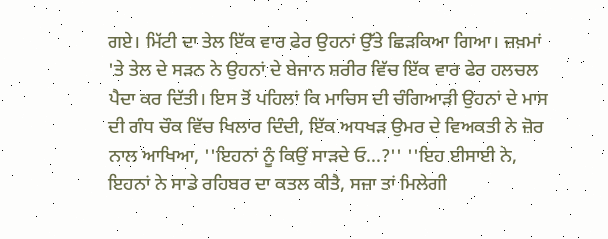ਗਏ। ਮਿੱਟੀ ਦਾ ਤੇਲ ਇੱਕ ਵਾਰ ਫੇਰ ਉਹਨਾਂ ਉੱਤੇ ਛਿੜਕਿਆ ਗਿਆ। ਜ਼ਖ਼ਮਾਂ 'ਤੇ ਤੇਲ ਦੇ ਸੜਨ ਨੇ ਉਹਨਾਂ ਦੇ ਬੇਜਾਨ ਸ਼ਰੀਰ ਵਿੱਚ ਇੱਕ ਵਾਰ ਫੇਰ ਹਲਚਲ ਪੈਦਾ ਕਰ ਦਿੱਤੀ। ਇਸ ਤੋਂ ਪਹਿਲਾਂ ਕਿ ਮਾਚਿਸ ਦੀ ਚੰਗਿਆੜੀ ਉਹਨਾਂ ਦੇ ਮਾਸ ਦੀ ਗੰਧ ਚੌਕ ਵਿੱਚ ਖਿਲਾਰ ਦਿੰਦੀ, ਇੱਕ ਅਧਖੜ ਉਮਰ ਦੇ ਵਿਅਕਤੀ ਨੇ ਜ਼ੋਰ ਨਾਲ ਆਖਿਆ, ''ਇਹਨਾਂ ਨੂੰ ਕਿਉਂ ਸਾੜਦੇ ਓ...?'' ''ਇਹ ਈਸਾਈ ਨੇ, ਇਹਨਾਂ ਨੇ ਸਾਡੇ ਰਹਿਬਰ ਦਾ ਕਤਲ ਕੀਤੈ, ਸਜ਼ਾ ਤਾਂ ਮਿਲੇਗੀ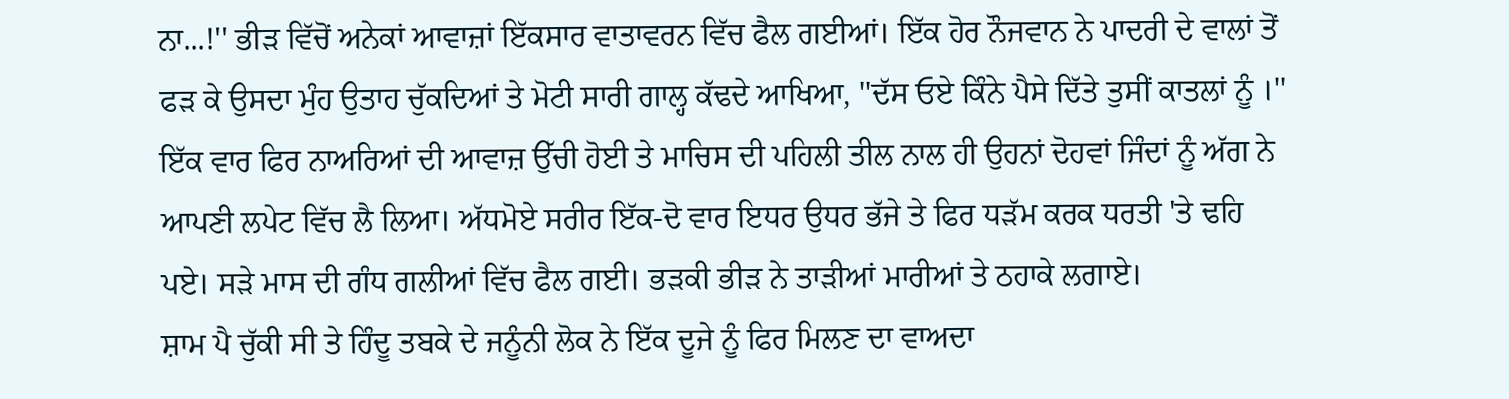ਨਾ...!'' ਭੀੜ ਵਿੱਚੋਂ ਅਨੇਕਾਂ ਆਵਾਜ਼ਾਂ ਇੱਕਸਾਰ ਵਾਤਾਵਰਨ ਵਿੱਚ ਫੈਲ ਗਈਆਂ। ਇੱਕ ਹੋਰ ਨੌਜਵਾਨ ਨੇ ਪਾਦਰੀ ਦੇ ਵਾਲਾਂ ਤੋਂ ਫੜ ਕੇ ਉਸਦਾ ਮੁੰਹ ਉਤਾਹ ਚੁੱਕਦਿਆਂ ਤੇ ਮੋਟੀ ਸਾਰੀ ਗਾਲ੍ਹ ਕੱਢਦੇ ਆਖਿਆ, ''ਦੱਸ ਓਏ ਕਿੰਨੇ ਪੈਸੇ ਦਿੱਤੇ ਤੁਸੀਂ ਕਾਤਲਾਂ ਨੂੰ ।'' ਇੱਕ ਵਾਰ ਫਿਰ ਨਾਅਰਿਆਂ ਦੀ ਆਵਾਜ਼ ਉੱਚੀ ਹੋਈ ਤੇ ਮਾਚਿਸ ਦੀ ਪਹਿਲੀ ਤੀਲ ਨਾਲ ਹੀ ਉਹਨਾਂ ਦੋਹਵਾਂ ਜਿੰਦਾਂ ਨੂੰ ਅੱਗ ਨੇ ਆਪਣੀ ਲਪੇਟ ਵਿੱਚ ਲੈ ਲਿਆ। ਅੱਧਮੋਏ ਸਰੀਰ ਇੱਕ-ਦੋ ਵਾਰ ਇਧਰ ਉਧਰ ਭੱਜੇ ਤੇ ਫਿਰ ਧੜੱਮ ਕਰਕ ਧਰਤੀ 'ਤੇ ਢਹਿ ਪਏ। ਸੜੇ ਮਾਸ ਦੀ ਗੰਧ ਗਲੀਆਂ ਵਿੱਚ ਫੈਲ ਗਈ। ਭੜਕੀ ਭੀੜ ਨੇ ਤਾੜੀਆਂ ਮਾਰੀਆਂ ਤੇ ਠਹਾਕੇ ਲਗਾਏ।
ਸ਼ਾਮ ਪੈ ਚੁੱਕੀ ਸੀ ਤੇ ਹਿੰਦੂ ਤਬਕੇ ਦੇ ਜਨੂੰਨੀ ਲੋਕ ਨੇ ਇੱਕ ਦੂਜੇ ਨੂੰ ਫਿਰ ਮਿਲਣ ਦਾ ਵਾਅਦਾ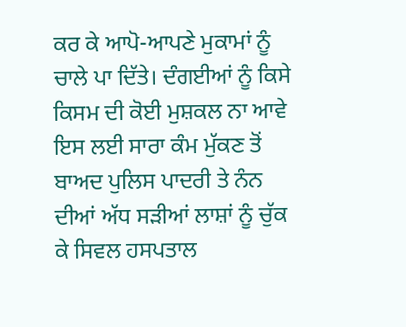ਕਰ ਕੇ ਆਪੋ-ਆਪਣੇ ਮੁਕਾਮਾਂ ਨੂੰ ਚਾਲੇ ਪਾ ਦਿੱਤੇ। ਦੰਗਈਆਂ ਨੂੰ ਕਿਸੇ ਕਿਸਮ ਦੀ ਕੋਈ ਮੁਸ਼ਕਲ ਨਾ ਆਵੇ ਇਸ ਲਈ ਸਾਰਾ ਕੰਮ ਮੁੱਕਣ ਤੋਂ ਬਾਅਦ ਪੁਲਿਸ ਪਾਦਰੀ ਤੇ ਨੰਨ ਦੀਆਂ ਅੱਧ ਸੜੀਆਂ ਲਾਸ਼ਾਂ ਨੂੰ ਚੁੱਕ ਕੇ ਸਿਵਲ ਹਸਪਤਾਲ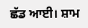ਛੱਡ ਆਈ। ਸ਼ਾਮ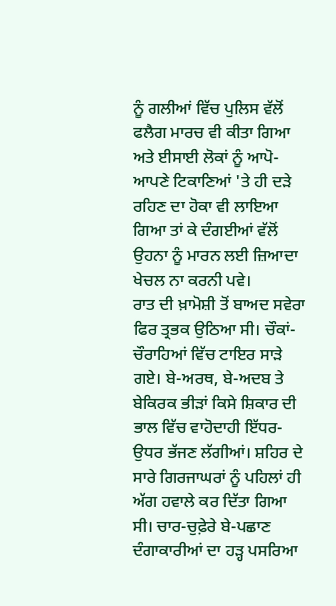ਨੂੰ ਗਲੀਆਂ ਵਿੱਚ ਪੁਲਿਸ ਵੱਲੋਂ ਫਲੈਗ ਮਾਰਚ ਵੀ ਕੀਤਾ ਗਿਆ ਅਤੇ ਈਸਾਈ ਲੋਕਾਂ ਨੂੰ ਆਪੋ-ਆਪਣੇ ਟਿਕਾਣਿਆਂ 'ਤੇ ਹੀ ਦੜੇ ਰਹਿਣ ਦਾ ਹੋਕਾ ਵੀ ਲਾਇਆ ਗਿਆ ਤਾਂ ਕੇ ਦੰਗਈਆਂ ਵੱਲੋਂ ਉਹਨਾ ਨੂੰ ਮਾਰਨ ਲਈ ਜ਼ਿਆਦਾ ਖੇਚਲ ਨਾ ਕਰਨੀ ਪਵੇ।
ਰਾਤ ਦੀ ਖ਼ਾਮੋਸ਼ੀ ਤੋਂ ਬਾਅਦ ਸਵੇਰਾ ਫਿਰ ਤ੍ਰਭਕ ਉਠਿਆ ਸੀ। ਚੌਕਾਂ-ਚੌਰਾਹਿਆਂ ਵਿੱਚ ਟਾਇਰ ਸਾੜੇ ਗਏ। ਬੇ-ਅਰਥ, ਬੇ-ਅਦਬ ਤੇ ਬੇਕਿਰਕ ਭੀੜਾਂ ਕਿਸੇ ਸ਼ਿਕਾਰ ਦੀ ਭਾਲ ਵਿੱਚ ਵਾਹੋਦਾਹੀ ਇੱਧਰ-ਉਧਰ ਭੱਜਣ ਲੱਗੀਆਂ। ਸ਼ਹਿਰ ਦੇ ਸਾਰੇ ਗਿਰਜਾਘਰਾਂ ਨੂੰ ਪਹਿਲਾਂ ਹੀ ਅੱਗ ਹਵਾਲੇ ਕਰ ਦਿੱਤਾ ਗਿਆ ਸੀ। ਚਾਰ-ਚੁਫ਼ੇਰੇ ਬੇ-ਪਛਾਣ ਦੰਗਾਕਾਰੀਆਂ ਦਾ ਹੜ੍ਹ ਪਸਰਿਆ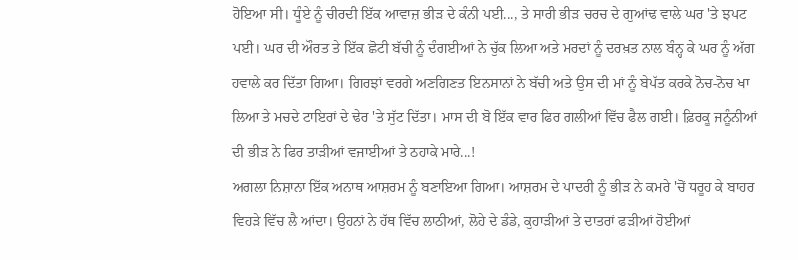ਹੋਇਆ ਸੀ। ਧੂੰਏ ਨੂੰ ਚੀਰਦੀ ਇੱਕ ਆਵਾਜ਼ ਭੀੜ ਦੇ ਕੰਨੀ ਪਈ..., ਤੇ ਸਾਰੀ ਭੀੜ ਚਰਚ ਦੇ ਗੁਆਂਢ ਵਾਲੇ ਘਰ 'ਤੇ ਝਪਟ ਪਈ। ਘਰ ਦੀ ਔਰਤ ਤੇ ਇੱਕ ਛੋਟੀ ਬੱਚੀ ਨੂੰ ਦੰਗਈਆਂ ਨੇ ਚੁੱਕ ਲਿਆ ਅਤੇ ਮਰਦਾਂ ਨੂੰ ਦਰਖ਼ਤ ਨਾਲ ਬੰਨ੍ਹ ਕੇ ਘਰ ਨੂੰ ਅੱਗ ਹਵਾਲੇ ਕਰ ਦਿੱਤਾ ਗਿਆ। ਗਿਰਝਾਂ ਵਰਗੇ ਅਣਗਿਣਤ ਇਨਸਾਨਾਂ ਨੇ ਬੱਚੀ ਅਤੇ ਉਸ ਦੀ ਮਾਂ ਨੂੰ ਬੇਪੱਤ ਕਰਕੇ ਨੋਚ-ਨੋਚ ਖਾ ਲਿਆ ਤੇ ਮਚਦੇ ਟਾਇਰਾਂ ਦੇ ਢੇਰ 'ਤੇ ਸੁੱਟ ਦਿੱਤਾ। ਮਾਸ ਦੀ ਬੋ ਇੱਕ ਵਾਰ ਫਿਰ ਗਲੀਆਂ ਵਿੱਚ ਫੈਲ ਗਈ। ਫ਼ਿਰਕੂ ਜਨੂੰਨੀਆਂ ਦੀ ਭੀੜ ਨੇ ਫਿਰ ਤਾੜੀਆਂ ਵਜਾਈਆਂ ਤੇ ਠਹਾਕੇ ਮਾਰੇ...!
ਅਗਲਾ ਨਿਸ਼ਾਨਾ ਇੱਕ ਅਨਾਥ ਆਸ਼ਰਮ ਨੂੰ ਬਣਾਇਆ ਗਿਆ। ਆਸ਼ਰਮ ਦੇ ਪਾਦਰੀ ਨੂੰ ਭੀੜ ਨੇ ਕਮਰੇ 'ਚੋਂ ਧਰੂਹ ਕੇ ਬਾਹਰ ਵਿਹੜੇ ਵਿੱਚ ਲੈ ਆਂਦਾ। ਉਹਨਾਂ ਨੇ ਹੱਥ ਵਿੱਚ ਲਾਠੀਆਂ, ਲੋਹੇ ਦੇ ਡੰਡੇ, ਕੁਹਾੜੀਆਂ ਤੇ ਦਾਤਰਾਂ ਫੜੀਆਂ ਹੋਈਆਂ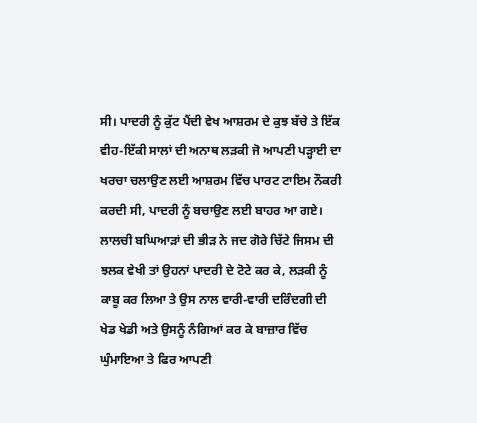ਸੀ। ਪਾਦਰੀ ਨੂੰ ਕੁੱਟ ਪੈਂਦੀ ਵੇਖ ਆਸ਼ਰਮ ਦੇ ਕੁਝ ਬੱਚੇ ਤੇ ਇੱਕ ਵੀਹ-ਇੱਕੀ ਸਾਲਾਂ ਦੀ ਅਨਾਥ ਲੜਕੀ ਜੋ ਆਪਣੀ ਪੜ੍ਹਾਈ ਦਾ ਖਰਚਾ ਚਲਾਉਣ ਲਈ ਆਸ਼ਰਮ ਵਿੱਚ ਪਾਰਟ ਟਾਇਮ ਨੌਕਰੀ ਕਰਦੀ ਸੀ, ਪਾਦਰੀ ਨੂੰ ਬਚਾਉਣ ਲਈ ਬਾਹਰ ਆ ਗਏ। ਲਾਲਚੀ ਬਘਿਆੜਾਂ ਦੀ ਭੀੜ ਨੇ ਜਦ ਗੋਰੇ ਚਿੱਟੇ ਜਿਸਮ ਦੀ ਝਲਕ ਵੇਖੀ ਤਾਂ ਉਹਨਾਂ ਪਾਦਰੀ ਦੇ ਟੋਟੇ ਕਰ ਕੇ, ਲੜਕੀ ਨੂੰ ਕਾਬੂ ਕਰ ਲਿਆ ਤੇ ਉਸ ਨਾਲ ਵਾਰੀ-ਵਾਰੀ ਦਰਿੰਦਗੀ ਦੀ ਖੇਡ ਖੇਡੀ ਅਤੇ ਉਸਨੂੰ ਨੰਗਿਆਂ ਕਰ ਕੇ ਬਾਜ਼ਾਰ ਵਿੱਚ ਘੁੰਮਾਇਆ ਤੇ ਫਿਰ ਆਪਣੀ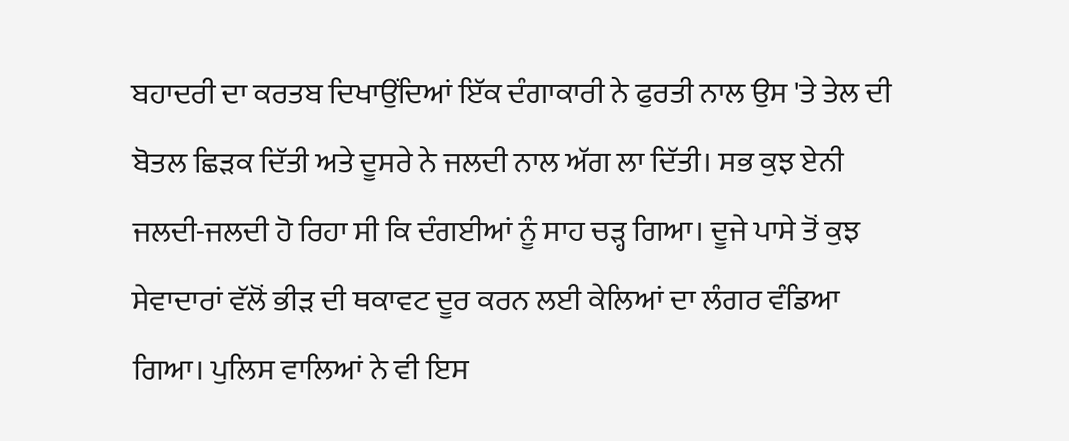ਬਹਾਦਰੀ ਦਾ ਕਰਤਬ ਦਿਖਾਉਂਦਿਆਂ ਇੱਕ ਦੰਗਾਕਾਰੀ ਨੇ ਫੁਰਤੀ ਨਾਲ ਉਸ 'ਤੇ ਤੇਲ ਦੀ ਬੋਤਲ ਛਿੜਕ ਦਿੱਤੀ ਅਤੇ ਦੂਸਰੇ ਨੇ ਜਲਦੀ ਨਾਲ ਅੱਗ ਲਾ ਦਿੱਤੀ। ਸਭ ਕੁਝ ਏਨੀ ਜਲਦੀ-ਜਲਦੀ ਹੋ ਰਿਹਾ ਸੀ ਕਿ ਦੰਗਈਆਂ ਨੂੰ ਸਾਹ ਚੜ੍ਹ ਗਿਆ। ਦੂਜੇ ਪਾਸੇ ਤੋਂ ਕੁਝ ਸੇਵਾਦਾਰਾਂ ਵੱਲੋਂ ਭੀੜ ਦੀ ਥਕਾਵਟ ਦੂਰ ਕਰਨ ਲਈ ਕੇਲਿਆਂ ਦਾ ਲੰਗਰ ਵੰਡਿਆ ਗਿਆ। ਪੁਲਿਸ ਵਾਲਿਆਂ ਨੇ ਵੀ ਇਸ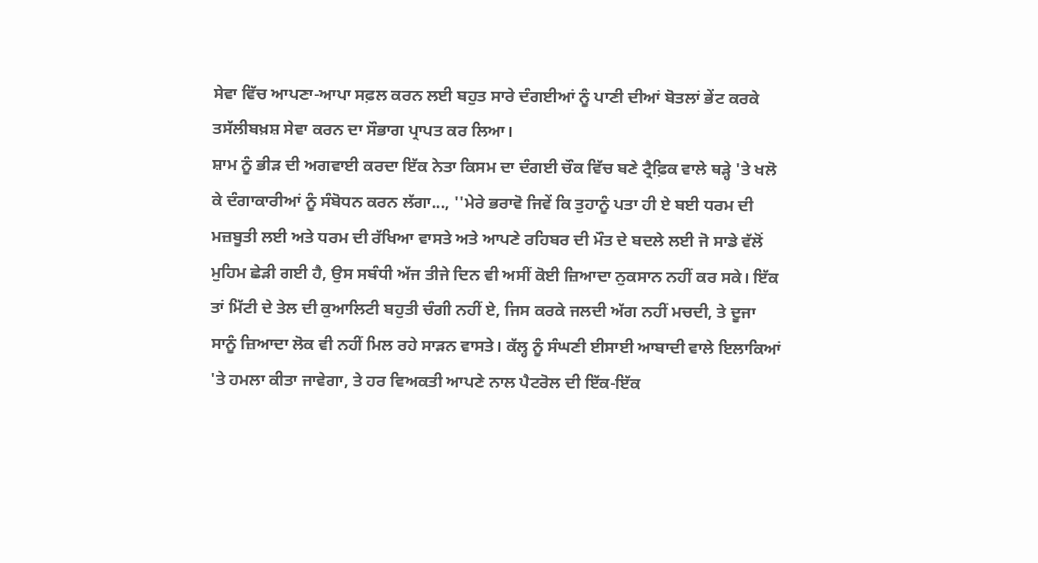ਸੇਵਾ ਵਿੱਚ ਆਪਣਾ-ਆਪਾ ਸਫ਼ਲ ਕਰਨ ਲਈ ਬਹੁਤ ਸਾਰੇ ਦੰਗਈਆਂ ਨੂੰ ਪਾਣੀ ਦੀਆਂ ਬੋਤਲਾਂ ਭੇਂਟ ਕਰਕੇ ਤਸੱਲੀਬਖ਼ਸ਼ ਸੇਵਾ ਕਰਨ ਦਾ ਸੌਭਾਗ ਪ੍ਰਾਪਤ ਕਰ ਲਿਆ।
ਸ਼ਾਮ ਨੂੰ ਭੀੜ ਦੀ ਅਗਵਾਈ ਕਰਦਾ ਇੱਕ ਨੇਤਾ ਕਿਸਮ ਦਾ ਦੰਗਈ ਚੌਕ ਵਿੱਚ ਬਣੇ ਟ੍ਰੈਫ਼ਿਕ ਵਾਲੇ ਥੜ੍ਹੇ 'ਤੇ ਖਲੋ ਕੇ ਦੰਗਾਕਾਰੀਆਂ ਨੂੰ ਸੰਬੋਧਨ ਕਰਨ ਲੱਗਾ..., ''ਮੇਰੇ ਭਰਾਵੋ ਜਿਵੇਂ ਕਿ ਤੁਹਾਨੂੰ ਪਤਾ ਹੀ ਏ ਬਈ ਧਰਮ ਦੀ ਮਜ਼ਬੂਤੀ ਲਈ ਅਤੇ ਧਰਮ ਦੀ ਰੱਖਿਆ ਵਾਸਤੇ ਅਤੇ ਆਪਣੇ ਰਹਿਬਰ ਦੀ ਮੌਤ ਦੇ ਬਦਲੇ ਲਈ ਜੋ ਸਾਡੇ ਵੱਲੋਂ ਮੁਹਿਮ ਛੇੜੀ ਗਈ ਹੈ, ਉਸ ਸਬੰਧੀ ਅੱਜ ਤੀਜੇ ਦਿਨ ਵੀ ਅਸੀਂ ਕੋਈ ਜ਼ਿਆਦਾ ਨੁਕਸਾਨ ਨਹੀਂ ਕਰ ਸਕੇ। ਇੱਕ ਤਾਂ ਮਿੱਟੀ ਦੇ ਤੇਲ ਦੀ ਕੁਆਲਿਟੀ ਬਹੁਤੀ ਚੰਗੀ ਨਹੀਂ ਏ, ਜਿਸ ਕਰਕੇ ਜਲਦੀ ਅੱਗ ਨਹੀਂ ਮਚਦੀ, ਤੇ ਦੂਜਾ ਸਾਨੂੰ ਜ਼ਿਆਦਾ ਲੋਕ ਵੀ ਨਹੀਂ ਮਿਲ ਰਹੇ ਸਾੜਨ ਵਾਸਤੇ। ਕੱਲ੍ਹ ਨੂੰ ਸੰਘਣੀ ਈਸਾਈ ਆਬਾਦੀ ਵਾਲੇ ਇਲਾਕਿਆਂ 'ਤੇ ਹਮਲਾ ਕੀਤਾ ਜਾਵੇਗਾ, ਤੇ ਹਰ ਵਿਅਕਤੀ ਆਪਣੇ ਨਾਲ ਪੈਟਰੋਲ ਦੀ ਇੱਕ-ਇੱਕ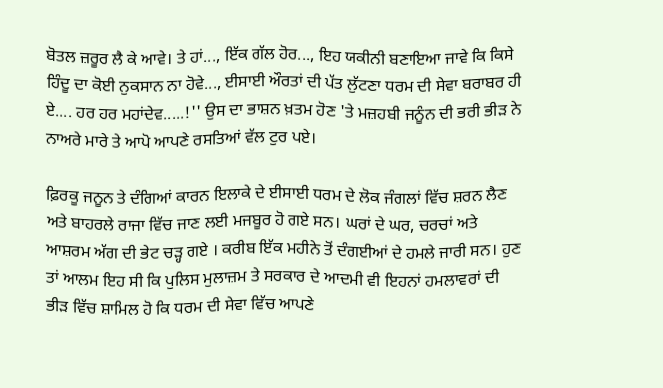ਬੋਤਲ ਜ਼ਰੂਰ ਲੈ ਕੇ ਆਵੇ। ਤੇ ਹਾਂ..., ਇੱਕ ਗੱਲ ਹੋਰ..., ਇਹ ਯਕੀਨੀ ਬਣਾਇਆ ਜਾਵੇ ਕਿ ਕਿਸੇ ਹਿੰਦੂ ਦਾ ਕੋਈ ਨੁਕਸਾਨ ਨਾ ਹੋਵੇ..., ਈਸਾਈ ਔਰਤਾਂ ਦੀ ਪੱਤ ਲੁੱਟਣਾ ਧਰਮ ਦੀ ਸੇਵਾ ਬਰਾਬਰ ਹੀ ਏ.... ਹਰ ਹਰ ਮਹਾਂਦੇਵ.....!'' ਉਸ ਦਾ ਭਾਸ਼ਨ ਖ਼ਤਮ ਹੋਣ 'ਤੇ ਮਜ਼ਹਬੀ ਜਨੂੰਨ ਦੀ ਭਰੀ ਭੀੜ ਨੇ ਨਾਅਰੇ ਮਾਰੇ ਤੇ ਆਪੋ ਆਪਣੇ ਰਸਤਿਆਂ ਵੱਲ ਟੁਰ ਪਏ।

ਫ਼ਿਰਕੂ ਜਨੂਨ ਤੇ ਦੰਗਿਆਂ ਕਾਰਨ ਇਲਾਕੇ ਦੇ ਈਸਾਈ ਧਰਮ ਦੇ ਲੋਕ ਜੰਗਲਾਂ ਵਿੱਚ ਸ਼ਰਨ ਲੈਣ ਅਤੇ ਬਾਹਰਲੇ ਰਾਜਾ ਵਿੱਚ ਜਾਣ ਲਈ ਮਜਬੂਰ ਹੋ ਗਏ ਸਨ। ਘਰਾਂ ਦੇ ਘਰ, ਚਰਚਾਂ ਅਤੇ ਆਸ਼ਰਮ ਅੱਗ ਦੀ ਭੇਟ ਚੜ੍ਹ ਗਏ । ਕਰੀਬ ਇੱਕ ਮਹੀਨੇ ਤੋਂ ਦੰਗਈਆਂ ਦੇ ਹਮਲੇ ਜਾਰੀ ਸਨ। ਹੁਣ ਤਾਂ ਆਲਮ ਇਹ ਸੀ ਕਿ ਪੁਲਿਸ ਮੁਲਾਜ਼ਮ ਤੇ ਸਰਕਾਰ ਦੇ ਆਦਮੀ ਵੀ ਇਹਨਾਂ ਹਮਲਾਵਰਾਂ ਦੀ ਭੀੜ ਵਿੱਚ ਸ਼ਾਮਿਲ ਹੋ ਕਿ ਧਰਮ ਦੀ ਸੇਵਾ ਵਿੱਚ ਆਪਣੇ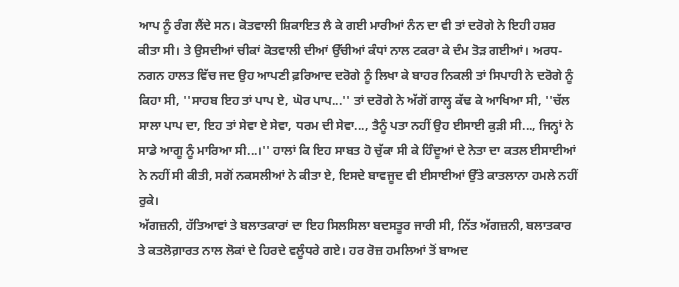ਆਪ ਨੂੰ ਰੰਗ ਲੈਂਦੇ ਸਨ। ਕੋਤਵਾਲੀ ਸ਼ਿਕਾਇਤ ਲੈ ਕੇ ਗਈ ਮਾਰੀਆਂ ਨੰਨ ਦਾ ਵੀ ਤਾਂ ਦਰੋਗੇ ਨੇ ਇਹੀ ਹਸ਼ਰ ਕੀਤਾ ਸੀ। ਤੇ ਉਸਦੀਆਂ ਚੀਕਾਂ ਕੋਤਵਾਲੀ ਦੀਆਂ ਉੱਚੀਆਂ ਕੰਧਾਂ ਨਾਲ ਟਕਰਾ ਕੇ ਦੰਮ ਤੋੜ ਗਈਆਂ। ਅਰਧ-ਨਗਨ ਹਾਲਤ ਵਿੱਚ ਜਦ ਉਹ ਆਪਣੀ ਫ਼ਰਿਆਦ ਦਰੋਗੇ ਨੂੰ ਲਿਖਾ ਕੇ ਬਾਹਰ ਨਿਕਲੀ ਤਾਂ ਸਿਪਾਹੀ ਨੇ ਦਰੋਗੇ ਨੂੰ ਕਿਹਾ ਸੀ, ''ਸਾਹਬ ਇਹ ਤਾਂ ਪਾਪ ਏ, ਘੋਰ ਪਾਪ...'' ਤਾਂ ਦਰੋਗੇ ਨੇ ਅੱਗੋਂ ਗਾਲ੍ਹ ਕੱਢ ਕੇ ਆਖਿਆ ਸੀ, ''ਚੱਲ ਸਾਲਾ ਪਾਪ ਦਾ, ਇਹ ਤਾਂ ਸੇਵਾ ਏ ਸੇਵਾ, ਧਰਮ ਦੀ ਸੇਵਾ..., ਤੈਨੂੰ ਪਤਾ ਨਹੀਂ ਉਹ ਈਸਾਈ ਕੁੜੀ ਸੀ..., ਜਿਨ੍ਹਾਂ ਨੇ ਸਾਡੇ ਆਗੂ ਨੂੰ ਮਾਰਿਆ ਸੀ...।'' ਹਾਲਾਂ ਕਿ ਇਹ ਸਾਬਤ ਹੋ ਚੁੱਕਾ ਸੀ ਕੇ ਹਿੰਦੂਆਂ ਦੇ ਨੇਤਾ ਦਾ ਕਤਲ ਈਸਾਈਆਂ ਨੇ ਨਹੀਂ ਸੀ ਕੀਤੀ, ਸਗੋਂ ਨਕਸਲੀਆਂ ਨੇ ਕੀਤਾ ਏ, ਇਸਦੇ ਬਾਵਜੂਦ ਵੀ ਈਸਾਈਆਂ ਉੱਤੇ ਕਾਤਲਾਨਾ ਹਮਲੇ ਨਹੀਂ ਰੁਕੇ।
ਅੱਗਜ਼ਨੀ, ਹੱਤਿਆਵਾਂ ਤੇ ਬਲਾਤਕਾਰਾਂ ਦਾ ਇਹ ਸਿਲਸਿਲਾ ਬਦਸਤੂਰ ਜਾਰੀ ਸੀ, ਨਿੱਤ ਅੱਗਜ਼ਨੀ, ਬਲਾਤਕਾਰ ਤੇ ਕਤਲੋਗ਼ਾਰਤ ਨਾਲ ਲੋਕਾਂ ਦੇ ਹਿਰਦੇ ਵਲੂੰਧਰੇ ਗਏ। ਹਰ ਰੋਜ਼ ਹਮਲਿਆਂ ਤੋਂ ਬਾਅਦ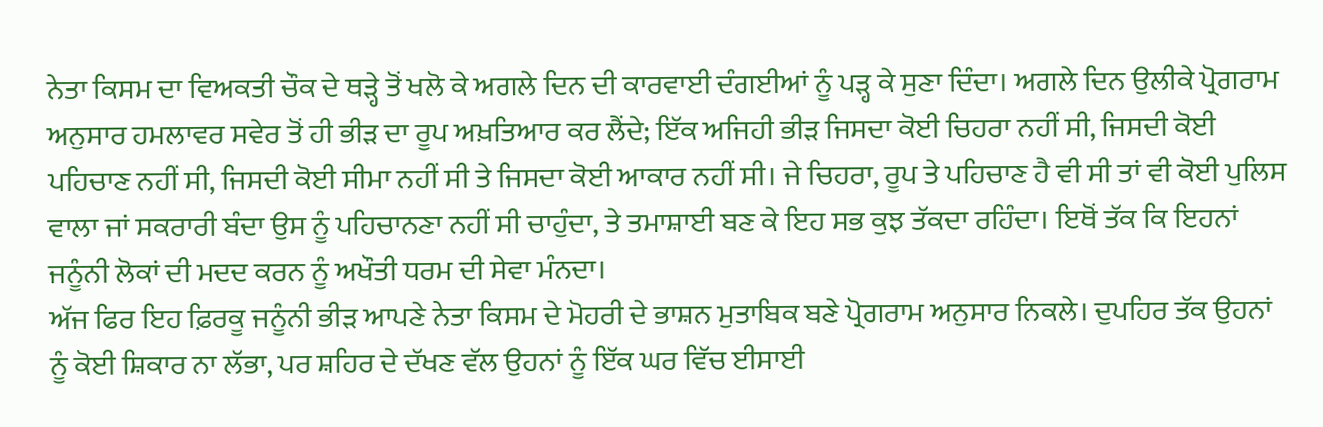ਨੇਤਾ ਕਿਸਮ ਦਾ ਵਿਅਕਤੀ ਚੌਕ ਦੇ ਥੜ੍ਹੇ ਤੋਂ ਖਲੋ ਕੇ ਅਗਲੇ ਦਿਨ ਦੀ ਕਾਰਵਾਈ ਦੰਗਈਆਂ ਨੂੰ ਪੜ੍ਹ ਕੇ ਸੁਣਾ ਦਿੰਦਾ। ਅਗਲੇ ਦਿਨ ਉਲੀਕੇ ਪ੍ਰੋਗਰਾਮ ਅਨੁਸਾਰ ਹਮਲਾਵਰ ਸਵੇਰ ਤੋਂ ਹੀ ਭੀੜ ਦਾ ਰੂਪ ਅਖ਼ਤਿਆਰ ਕਰ ਲੈਂਦੇ; ਇੱਕ ਅਜਿਹੀ ਭੀੜ ਜਿਸਦਾ ਕੋਈ ਚਿਹਰਾ ਨਹੀਂ ਸੀ, ਜਿਸਦੀ ਕੋਈ ਪਹਿਚਾਣ ਨਹੀਂ ਸੀ, ਜਿਸਦੀ ਕੋਈ ਸੀਮਾ ਨਹੀਂ ਸੀ ਤੇ ਜਿਸਦਾ ਕੋਈ ਆਕਾਰ ਨਹੀਂ ਸੀ। ਜੇ ਚਿਹਰਾ, ਰੂਪ ਤੇ ਪਹਿਚਾਣ ਹੈ ਵੀ ਸੀ ਤਾਂ ਵੀ ਕੋਈ ਪੁਲਿਸ ਵਾਲਾ ਜਾਂ ਸਕਰਾਰੀ ਬੰਦਾ ਉਸ ਨੂੰ ਪਹਿਚਾਨਣਾ ਨਹੀਂ ਸੀ ਚਾਹੁੰਦਾ, ਤੇ ਤਮਾਸ਼ਾਈ ਬਣ ਕੇ ਇਹ ਸਭ ਕੁਝ ਤੱਕਦਾ ਰਹਿੰਦਾ। ਇਥੋਂ ਤੱਕ ਕਿ ਇਹਨਾਂ ਜਨੂੰਨੀ ਲੋਕਾਂ ਦੀ ਮਦਦ ਕਰਨ ਨੂੰ ਅਖੌਤੀ ਧਰਮ ਦੀ ਸੇਵਾ ਮੰਨਦਾ।
ਅੱਜ ਫਿਰ ਇਹ ਫ਼ਿਰਕੂ ਜਨੂੰਨੀ ਭੀੜ ਆਪਣੇ ਨੇਤਾ ਕਿਸਮ ਦੇ ਮੋਹਰੀ ਦੇ ਭਾਸ਼ਨ ਮੁਤਾਬਿਕ ਬਣੇ ਪ੍ਰੋਗਰਾਮ ਅਨੁਸਾਰ ਨਿਕਲੇ। ਦੁਪਹਿਰ ਤੱਕ ਉਹਨਾਂ ਨੂੰ ਕੋਈ ਸ਼ਿਕਾਰ ਨਾ ਲੱਭਾ, ਪਰ ਸ਼ਹਿਰ ਦੇ ਦੱਖਣ ਵੱਲ ਉਹਨਾਂ ਨੂੰ ਇੱਕ ਘਰ ਵਿੱਚ ਈਸਾਈ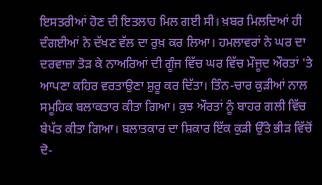ਇਸਤਰੀਆਂ ਹੋਣ ਦੀ ਇਤਲਾਹ ਮਿਲ ਗਈ ਸੀ। ਖ਼ਬਰ ਮਿਲਦਿਆਂ ਹੀ ਦੰਗਈਆਂ ਨੇ ਦੱਖਣ ਵੱਲ ਦਾ ਰੁਖ਼ ਕਰ ਲਿਆ। ਹਮਲਾਵਰਾਂ ਨੇ ਘਰ ਦਾ ਦਰਵਾਜ਼ਾ ਤੋੜ ਕੇ ਨਾਅਰਿਆਂ ਦੀ ਗੂੰਜ ਵਿੱਚ ਘਰ ਵਿੱਚ ਮੌਜੂਦ ਔਰਤਾਂ 'ਤੇ ਆਪਣਾ ਕਹਿਰ ਵਰਤਾਉਣਾ ਸ਼ੁਰੂ ਕਰ ਦਿੱਤਾ। ਤਿੰਨ-ਚਾਰ ਕੁੜੀਆਂ ਨਾਲ ਸਮੂਹਿਕ ਬਲਾਕਤਾਰ ਕੀਤਾ ਗਿਆ। ਕੁਝ ਔਰਤਾਂ ਨੂੰ ਬਾਹਰ ਗਲੀ ਵਿੱਚ ਬੇਪੱਤ ਕੀਤਾ ਗਿਆ। ਬਲਾਤਕਾਰ ਦਾ ਸ਼ਿਕਾਰ ਇੱਕ ਕੁੜੀ ਉੱਤੇ ਭੀੜ ਵਿੱਚੋਂ ਦੋ-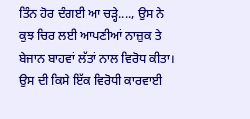ਤਿੰਨ ਹੋਰ ਦੰਗਈ ਆ ਚੜ੍ਹੇ...., ਉਸ ਨੇ ਕੁਝ ਚਿਰ ਲਈ ਆਪਣੀਆਂ ਨਾਜ਼ੁਕ ਤੇ ਬੇਜਾਨ ਬਾਹਵਾਂ ਲੱਤਾਂ ਨਾਲ ਵਿਰੋਧ ਕੀਤਾ। ਉਸ ਦੀ ਕਿਸੇ ਇੱਕ ਵਿਰੋਧੀ ਕਾਰਵਾਈ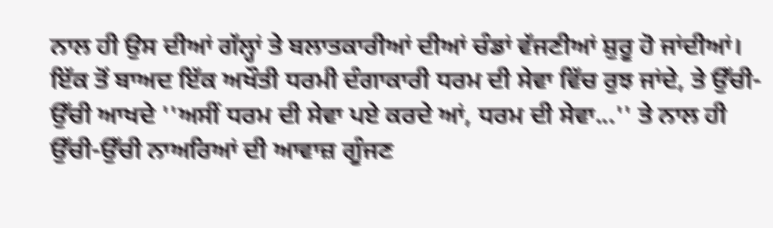ਨਾਲ ਹੀ ਉਸ ਦੀਆਂ ਗੱਲ੍ਹਾਂ ਤੇ ਬਲਾਤਕਾਰੀਆਂ ਦੀਆਂ ਚੰਡਾਂ ਵੱਜਣੀਆਂ ਸ਼ੁਰੂ ਹੋ ਜਾਂਦੀਆਂ। ਇੱਕ ਤੋਂ ਬਾਅਦ ਇੱਕ ਅਖੌਤੀ ਧਰਮੀ ਦੰਗਾਕਾਰੀ ਧਰਮ ਦੀ ਸੇਵਾ ਵਿੱਚ ਰੁਝ ਜਾਂਦੇ, ਤੇ ਉੱਚੀ-ਉੱਚੀ ਆਖਦੇ ''ਅਸੀਂ ਧਰਮ ਦੀ ਸੇਵਾ ਪਏ ਕਰਦੇ ਆਂ, ਧਰਮ ਦੀ ਸੇਵਾ...'' ਤੇ ਨਾਲ ਹੀ ਉੱਚੀ-ਉੱਚੀ ਨਾਅਰਿਆਂ ਦੀ ਆਵਾਜ਼ ਗੂੰਜਣ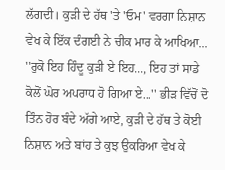ਲੱਗਦੀ। ਕੁੜੀ ਦੇ ਹੱਥ 'ਤੇ 'ਓਮ' ਵਰਗਾ ਨਿਸ਼ਾਨ ਵੇਖ ਕੇ ਇੱਕ ਦੰਗਈ ਨੇ ਚੀਕ ਮਾਰ ਕੇ ਆਖਿਆ... ''ਰੁਕੋ ਇਹ ਹਿੰਦੂ ਕੁੜੀ ਏ ਇਹ..., ਇਹ ਤਾਂ ਸਾਡੇ ਕੋਲੋਂ ਘੋਰ ਅਪਰਾਧ ਹੋ ਗਿਆ ਏ...'' ਭੀੜ ਵਿੱਚੋਂ ਦੋ ਤਿੰਨ ਹੋਰ ਬੰਦੇ ਅੱਗੇ ਆਏ, ਕੁੜੀ ਦੇ ਹੱਥ ਤੇ ਕੋਈ ਨਿਸ਼ਾਨ ਅਤੇ ਬਾਂਹ ਤੇ ਕੁਝ ਉਕਰਿਆ ਵੇਖ ਕੇ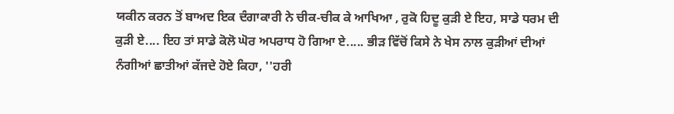ਯਕੀਨ ਕਰਨ ਤੋਂ ਬਾਅਦ ਇਕ ਦੰਗਾਕਾਰੀ ਨੇ ਚੀਕ-ਚੀਕ ਕੇ ਆਖਿਆ , ਰੁਕੋ ਹਿਦੂ ਕੁੜੀ ਏ ਇਹ, ਸਾਡੇ ਧਰਮ ਦੀ ਕੁੜੀ ਏ.... ਇਹ ਤਾਂ ਸਾਡੇ ਕੋਲੋ ਘੋਰ ਅਪਰਾਧ ਹੋ ਗਿਆ ਏ..... ਭੀੜ ਵਿੱਚੋਂ ਕਿਸੇ ਨੇ ਖੇਸ ਨਾਲ ਕੁੜੀਆਂ ਦੀਆਂ ਨੰਗੀਆਂ ਛਾਤੀਆਂ ਕੱਜਦੇ ਹੋਏ ਕਿਹਾ, ''ਹਰੀ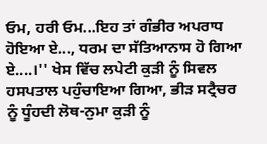ਓਮ, ਹਰੀ ਓਮ...ਇਹ ਤਾਂ ਗੰਭੀਰ ਅਪਰਾਧ ਹੋਇਆ ਏ..., ਧਰਮ ਦਾ ਸੱਤਿਆਨਾਸ ਹੋ ਗਿਆ ਏ....।'' ਖੇਸ ਵਿੱਚ ਲਪੇਟੀ ਕੁੜੀ ਨੂੰ ਸਿਵਲ ਹਸਪਤਾਲ ਪਹੁੰਚਾਇਆ ਗਿਆ, ਭੀੜ ਸਟ੍ਰੈਚਰ ਨੂੰ ਧੂੰਹਦੀ ਲੋਥ-ਨੁਮਾ ਕੁੜੀ ਨੂੰ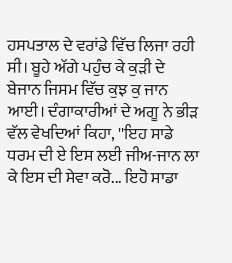ਹਸਪਤਾਲ ਦੇ ਵਰਾਂਡੇ ਵਿੱਚ ਲਿਜਾ ਰਹੀ ਸੀ। ਬੂਹੇ ਅੱਗੇ ਪਹੁੰਚ ਕੇ ਕੁੜੀ ਦੇ ਬੇਜਾਨ ਜਿਸਮ ਵਿੱਚ ਕੁਝ ਕੁ ਜਾਨ ਆਈ। ਦੰਗਾਕਾਰੀਆਂ ਦੇ ਅਗੂ ਨੇ ਭੀੜ ਵੱਲ ਵੇਖਦਿਆਂ ਕਿਹਾ, ''ਇਹ ਸਾਡੇ ਧਰਮ ਦੀ ਏ ਇਸ ਲਈ ਜੀਅ-ਜਾਨ ਲਾ ਕੇ ਇਸ ਦੀ ਸੇਵਾ ਕਰੋ... ਇਹੋ ਸਾਡਾ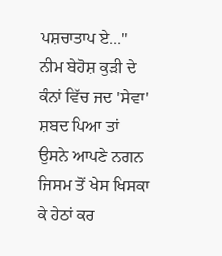ਪਸ਼ਚਾਤਾਪ ਏ...'' ਨੀਮ ਬੇਹੋਸ਼ ਕੁੜੀ ਦੇ ਕੰਨਾਂ ਵਿੱਚ ਜਦ 'ਸੇਵਾ' ਸ਼ਬਦ ਪਿਆ ਤਾਂ ਉਸਨੇ ਆਪਣੇ ਨਗਨ ਜਿਸਮ ਤੋਂ ਖੇਸ ਖਿਸਕਾ ਕੇ ਹੇਠਾਂ ਕਰ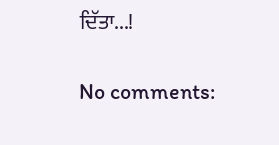ਦਿੱਤਾ...!

No comments: